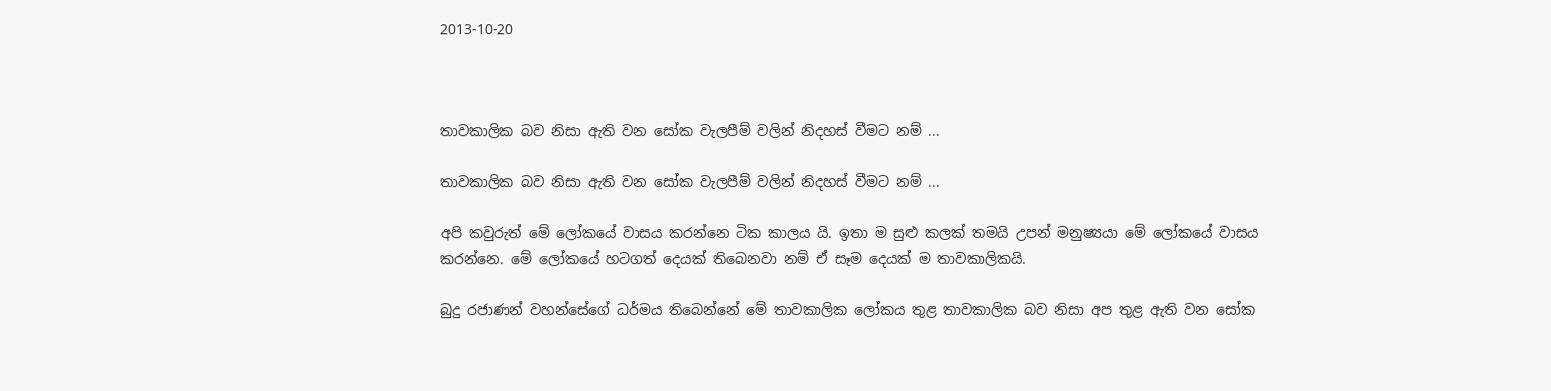2013-10-20



තාවකාලික බව නිසා ඇති වන සෝක වැලපීම් වලින් නිදහස් වීමට නම් ...

තාවකාලික බව නිසා ඇති වන සෝක වැලපීම් වලින් නිදහස් වීමට නම් ...

අපි කවුරුත් මේ ලෝකයේ වාසය කරන්නෙ ටික කාලය යි. ඉතා ම සුළු කලක් තමයි උපන් මනුෂ්‍යයා මේ ලෝකයේ වාසය කරන්නෙ. මේ ලෝකයේ හටගත් දෙයක් තිබෙනවා නම් ඒ සෑම දෙයක් ම තාවකාලිකයි.

බුදු රජාණන් වහන්සේගේ ධර්මය තිබෙන්නේ මේ තාවකාලික ලෝකය තුළ තාවකාලික බව නිසා අප තුළ ඇති වන සෝක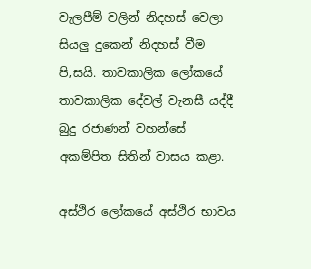වැලපීම් වලින් නිදහස් වෙලා සියලු දුකෙන් නිදහස් වීම පි‚සයි. තාවකාලික ලෝකයේ තාවකාලික දේවල් වැනසී යද්දී බුදු රජාණන් වහන්සේ අකම්පිත සිතින් වාසය කළා.

අස්ථිර ලෝකයේ අස්ථිර භාවය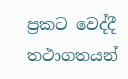ප්‍රකට වෙද්දී තථාගතයන්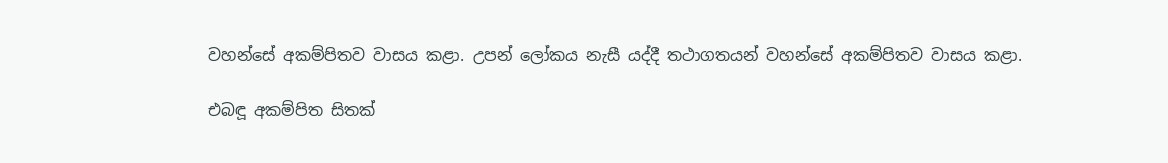වහන්සේ අකම්පිතව වාසය කළා. උපන් ලෝකය නැසී යද්දී තථාගතයන් වහන්සේ අකම්පිතව වාසය කළා.

එබඳූ අකම්පිත සිතක්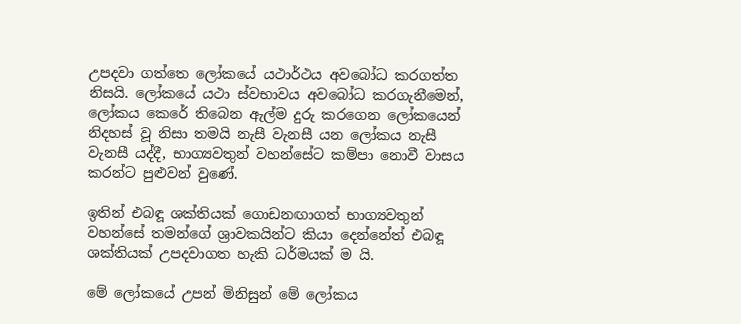උපදවා ගත්තෙ ලෝකයේ යථාර්ථය අවබෝධ කරගත්ත නිසයි. ලෝකයේ යථා ස්වභාවය අවබෝධ කරගැනීමෙන්, ලෝකය කෙරේ තිබෙන ඇල්ම දුරු කරගෙන ලෝකයෙන් නිදහස් වූ නිසා තමයි නැසී වැනසී යන ලෝකය නැසී වැනසී යද්දී, භාග්‍යවතුන් වහන්සේට කම්පා නොවී වාසය කරන්ට පුළුවන් වුණේ.

ඉතින් එබඳූ ශක්තියක් ගොඩනඟාගත් භාග්‍යවතුන් වහන්සේ තමන්ගේ ශ්‍රාවකයින්ට කියා දෙන්නේත් එබඳූ ශක්තියක් උපදවාගත හැකි ධර්මයක් ම යි.

මේ ලෝකයේ උපන් මිනිසුන් මේ ලෝකය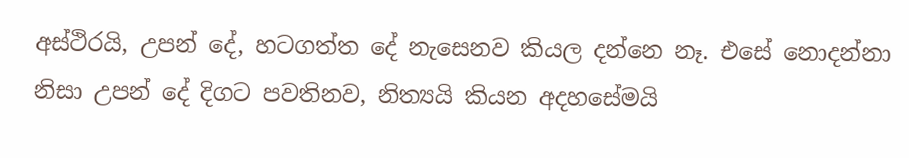අස්ථිරයි, උපන් දේ, හටගත්ත දේ නැසෙනව කියල දන්නෙ නෑ. එසේ නොදන්නා නිසා උපන් දේ දිගට පවතිනව, නිත්‍යයි කියන අදහසේමයි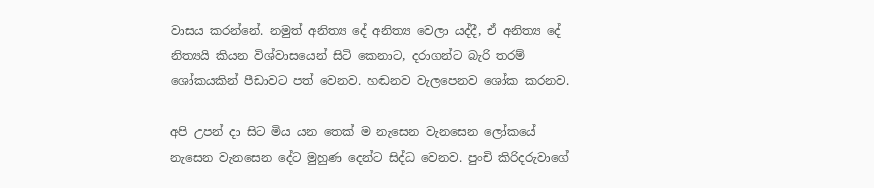වාසය කරන්නේ. නමුත් අනිත්‍ය දේ අනිත්‍ය වෙලා යද්දී, ඒ අනිත්‍ය දේ නිත්‍යයි කියන විශ්වාසයෙන් සිටි කෙනාට, දරාගන්ට බැරි තරම් ශෝකයකින් පීඩාවට පත් වෙනව. හඬනව වැලපෙනව ශෝක කරනව.

අපි උපන් දා සිට මිය යන තෙක් ම නැසෙන වැනසෙන ලෝකයේ නැසෙන වැනසෙන දේට මුහුණ දෙන්ට සිද්ධ වෙනව. පුංචි කිරිදරුවාගේ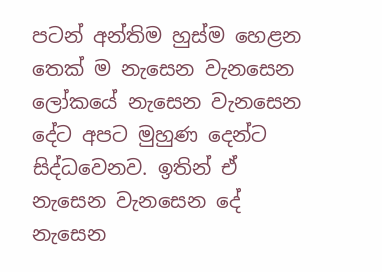පටන් අන්තිම හුස්ම හෙළන තෙක් ම නැසෙන වැනසෙන ලෝකයේ නැසෙන වැනසෙන දේට අපට මුහුණ දෙන්ට සිද්ධවෙනව. ඉතින් ඒ නැසෙන වැනසෙන දේ නැසෙන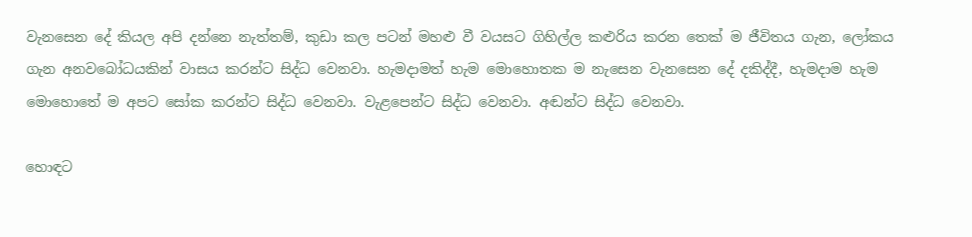වැනසෙන දේ කියල අපි දන්නෙ නැත්තම්, කුඩා කල පටන් මහළු වී වයසට ගිහිල්ල කළුරිය කරන තෙක් ම ජීවිතය ගැන, ලෝකය ගැන අනවබෝධයකින් වාසය කරන්ට සිද්ධ වෙනවා. හැමදාමත් හැම මොහොතක ම නැසෙන වැනසෙන දේ දකිද්දී, හැමදාම හැම මොහොතේ ම අපට සෝක කරන්ට සිද්ධ වෙනවා. වැළපෙන්ට සිද්ධ වෙනවා. අඬන්ට සිද්ධ වෙනවා.

හොඳට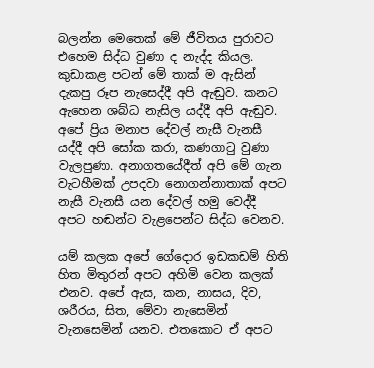බලන්න මෙතෙක් මේ ජීවිතය පුරාවට එහෙම සිද්ධ වුණා ද නැද්ද කියල. කුඩාකළ පටන් මේ තාක් ම ඇසින් දැකපු රූප නැසෙද්දී අපි ඇඬුව. කනට ඇහෙන ශබ්ධ නැසිල යද්දී අපි ඇඬුව. අපේ ප්‍රිය මනාප දේවල් නැසී වැනසී යද්දී අපි සෝක කරා, කණගාටු වුණා වැලපුණා. අනාගතයේදීත් අපි මේ ගැන වැටහීමක් උපදවා නොගන්නාතාක් අපට නැසී වැනසී යන දේවල් හමු වෙද්දී අපට හඬන්ට වැළපෙන්ට සිද්ධ වෙනව.

යම් කලක අපේ ගේදොර ඉඩකඩම් හිති හිත මිතුරන් අපට අහිමි වෙන කලක් එනව. අපේ ඇස, කන, නාසය, දිව, ශරීරය, සිත, මේවා නැසෙමින් වැනසෙමින් යනව. එතකොට ඒ අපට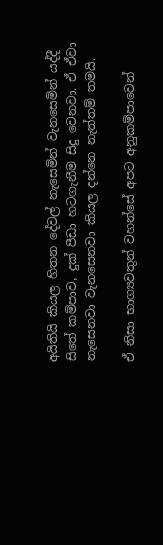අයිතියි කියල හිතන දේවල් නැසෙමින් වැනසෙමින් යද්දී සිතේ කම්පාව, දුක් පීඩා හටගැනීම සිදු වෙනවා. ඒ ඒවා නැසෙනවා වැනසෙනවා කියල දන්නෙ නැත්තම් තමයි.

ඒ නිසා භාග්‍යවතුන් වහන්සේ අපට අනුකම්පාවෙන්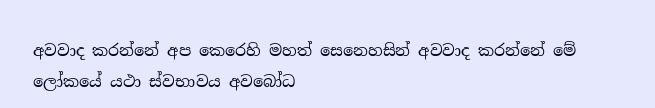අවවාද කරන්නේ අප කෙරෙහි මහත් සෙනෙහසින් අවවාද කරන්නේ මේ ලෝකයේ යථා ස්වභාවය අවබෝධ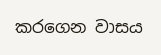කරගෙන වාසය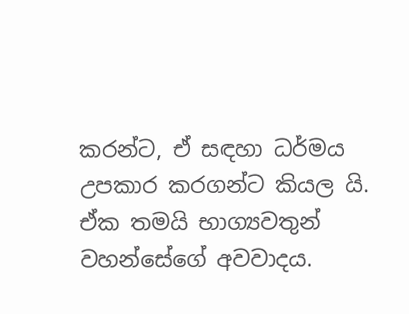කරන්ට, ඒ සඳහා ධර්මය උපකාර කරගන්ට කියල යි. ඒක තමයි භාග්‍යවතුන් වහන්සේගේ අවවාදය.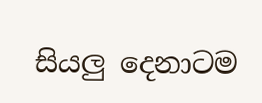සියලු දෙනාටම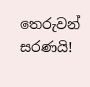තෙරුවන් සරණයි!